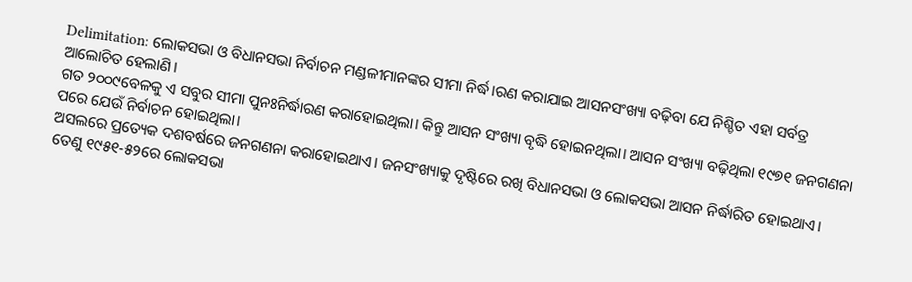Delimitation: ଲୋକସଭା ଓ ବିଧାନସଭା ନିର୍ବାଚନ ମଣ୍ଡଳୀମାନଙ୍କର ସୀମା ନିର୍ଦ୍ଧ।ରଣ କରାଯାଇ ଆସନସଂଖ୍ୟା ବଢ଼ିବା ଯେ ନିଶ୍ଚିତ ଏହା ସର୍ବତ୍ର ଆଲୋଚିତ ହେଲାଣି।
ଗତ ୨୦୦୯ବେଳକୁ ଏ ସବୁର ସୀମା ପୁନଃନିର୍ଦ୍ଧାରଣ କରାହୋଇଥିଲା। କିନ୍ତୁ ଆସନ ସଂଖ୍ୟା ବୃଦ୍ଧି ହୋଇନଥିଲା। ଆସନ ସଂଖ୍ୟା ବଢ଼ିଥିଲା ୧୯୭୧ ଜନଗଣନା ପରେ ଯେଉଁ ନିର୍ବାଚନ ହୋଇଥିଲା।
ଅସଲରେ ପ୍ରତ୍ୟେକ ଦଶବର୍ଷରେ ଜନଗଣନା କରାହୋଇଥାଏ। ଜନସଂଖ୍ୟାକୁ ଦୃଷ୍ଟିରେ ରଖି ବିଧାନସଭା ଓ ଲୋକସଭା ଆସନ ନିର୍ଦ୍ଧାରିତ ହୋଇଥାଏ।
ତେଣୁ ୧୯୫୧-୫୨ରେ ଲୋକସଭା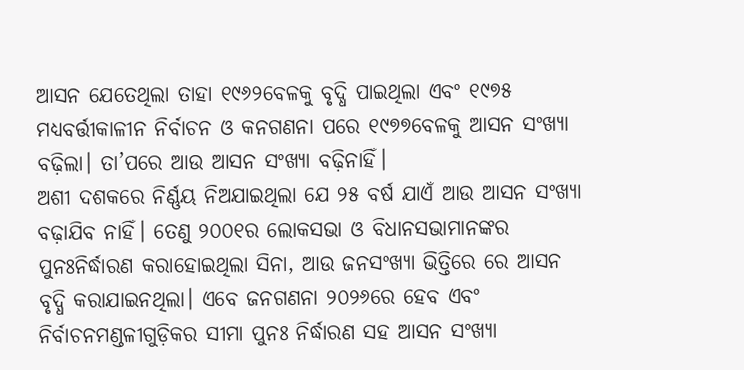ଆସନ ଯେତେଥିଲା ତାହା ୧୯୬୨ବେଳକୁ ବୃଦ୍ଧି ପାଇଥିଲା ଏବଂ ୧୯୭୫ ମଧ୍ୟବର୍ତ୍ତୀକାଳୀନ ନିର୍ବାଚନ ଓ କନଗଣନା ପରେ ୧୯୭୭ବେଳକୁ ଆସନ ସଂଖ୍ୟା ବଢ଼ିଲା। ତା’ପରେ ଆଉ ଆସନ ସଂଖ୍ୟା ବଢ଼ିନାହିଁ।
ଅଶୀ ଦଶକରେ ନିର୍ଣ୍ଣୟ ନିଅଯାଇଥିଲା ଯେ ୨୫ ବର୍ଷ ଯାଏଁ ଆଉ ଆସନ ସଂଖ୍ୟା ବଢ଼ାଯିବ ନାହିଁ। ତେଣୁ ୨୦୦୧ର ଲୋକସଭା ଓ ବିଧାନସଭାମାନଙ୍କର ପୁନଃନିର୍ଦ୍ଧାରଣ କରାହୋଇଥିଲା ସିନା, ଆଉ ଜନସଂଖ୍ୟା ଭିତ୍ତିରେ ରେ ଆସନ ବୃଦ୍ଧି କରାଯାଇନଥିଲା। ଏବେ ଜନଗଣନା ୨୦୨୬ରେ ହେବ ଏବଂ ନିର୍ବାଚନମଣ୍ଡଳୀଗୁଡ଼ିକର ସୀମା ପୁନଃ ନିର୍ଦ୍ଧାରଣ ସହ ଆସନ ସଂଖ୍ୟା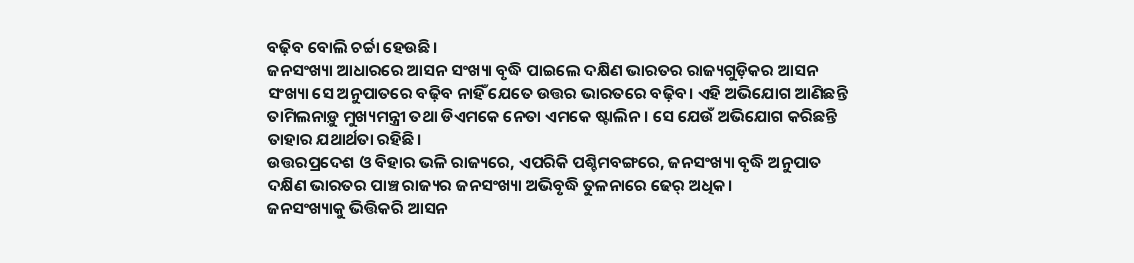ବଢ଼ିବ ବୋଲି ଚର୍ଚ୍ଚା ହେଉଛି।
ଜନସଂଖ୍ୟା ଆଧାରରେ ଆସନ ସଂଖ୍ୟା ବୃଦ୍ଧି ପାଇଲେ ଦକ୍ଷିଣ ଭାରତର ରାଜ୍ୟଗୁଡ଼ିକର ଆସନ ସଂଖ୍ୟା ସେ ଅନୁପାତରେ ବଢ଼ିବ ନାହିଁ ଯେତେ ଉତ୍ତର ଭାରତରେ ବଢ଼ିବ। ଏହି ଅଭିଯୋଗ ଆଣିଛନ୍ତି ତାମିଲନାଡ଼ୁ ମୁଖ୍ୟମନ୍ତ୍ରୀ ତଥା ଡିଏମକେ ନେତା ଏମକେ ଷ୍ଟାଲିନ। ସେ ଯେଉଁ ଅଭିଯୋଗ କରିଛନ୍ତି ତାହାର ଯଥାର୍ଥତା ରହିଛି।
ଉତ୍ତରପ୍ରଦେଶ ଓ ବିହାର ଭଳି ରାଜ୍ୟରେ, ଏପରିକି ପଶ୍ଚିମବଙ୍ଗରେ, ଜନସଂଖ୍ୟା ବୃଦ୍ଧି ଅନୁପାତ ଦକ୍ଷିଣ ଭାରତର ପାଞ୍ଚ ରାଜ୍ୟର ଜନସଂଖ୍ୟା ଅଭିବୃଦ୍ଧି ତୁଳନାରେ ଢେର୍ ଅଧିକ।
ଜନସଂଖ୍ୟାକୁ ଭିତ୍ତିକରି ଆସନ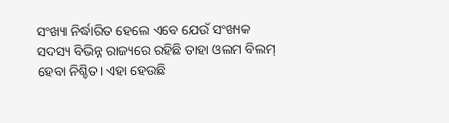ସଂଖ୍ୟା ନିର୍ଦ୍ଧାରିତ ହେଲେ ଏବେ ଯେଉଁ ସଂଖ୍ୟକ ସଦସ୍ୟ ବିଭିନ୍ନ ରାଜ୍ୟରେ ରହିଛି ତାହା ଓଲମ ବିଲମ୍ ହେବା ନିଶ୍ଚିତ। ଏହା ହେଉଛି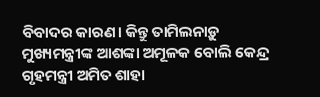ବିବାଦର କାରଣ। କିନ୍ତୁ ତାମିଲନାଡ଼ୁ ମୁଖ୍ୟମନ୍ତ୍ରୀଙ୍କ ଆଶଙ୍କା ଅମୂଳକ ବୋଲି କେନ୍ଦ୍ର ଗୃହମନ୍ତ୍ରୀ ଅମିତ ଶାହା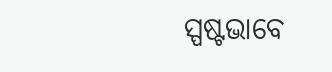ସ୍ପଷ୍ଟଭାବେ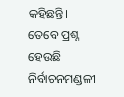କହିଛନ୍ତି।
ତେବେ ପ୍ରଶ୍ନ ହେଉଛି ନିର୍ବାଚନମଣ୍ଡଳୀ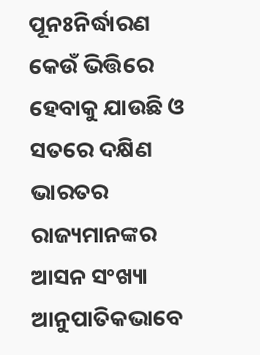ପୂନଃନିର୍ଦ୍ଧାରଣ କେଉଁ ଭିତ୍ତିରେ ହେବାକୁ ଯାଉଛି ଓ ସତରେ ଦକ୍ଷିଣ ଭାରତର ରାଜ୍ୟମାନଙ୍କର ଆସନ ସଂଖ୍ୟା ଆନୁପାତିକଭାବେ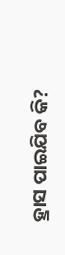ହ୍ରାସ ପାଇଯିବ କି?